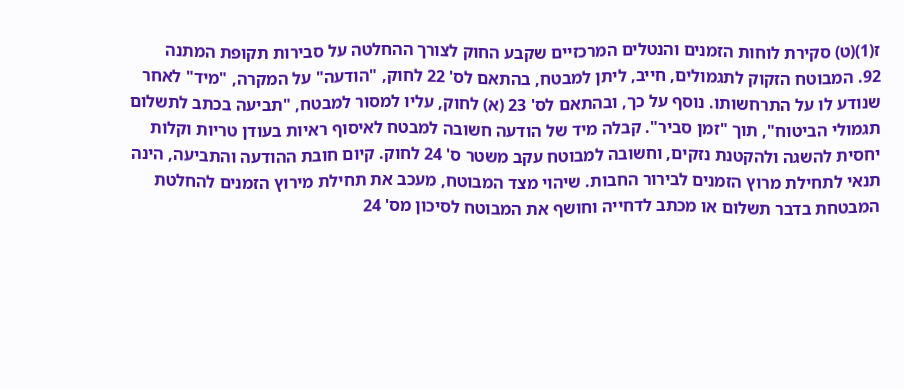ז(1)(ט) סקירת לוחות הזמנים והנטלים המרכזיים שקבע החוק לצורך ההחלטה על סבירות תקופת המתנה
92. המבוטח הזקוק לתגמולים, חייב, ליתן למבטח, בהתאם לס' 22 לחוק, "הודעה" על המקרה, "מיד" לאחר שנודע לו על התרחשותו. נוסף על כך, ובהתאם לס' 23 (א) לחוק, עליו למסור למבטח, "תביעה בכתב לתשלום תגמולי הביטוח", תוך "זמן סביר". קבלה מיד של הודעה חשובה למבטח לאיסוף ראיות בעודן טריות וקלות יחסית להשגה ולהקטנת נזקים, וחשובה למבוטח עקב משטר ס' 24 לחוק. קיום חובת ההודעה והתביעה, הינה תנאי לתחילת מרוץ הזמנים לבירור החבות. שיהוי מצד המבוטח, מעכב את תחילת מירוץ הזמנים להחלטת המבטחת בדבר תשלום או מכתב לדחייה וחושף את המבוטח לסיכון מס' 24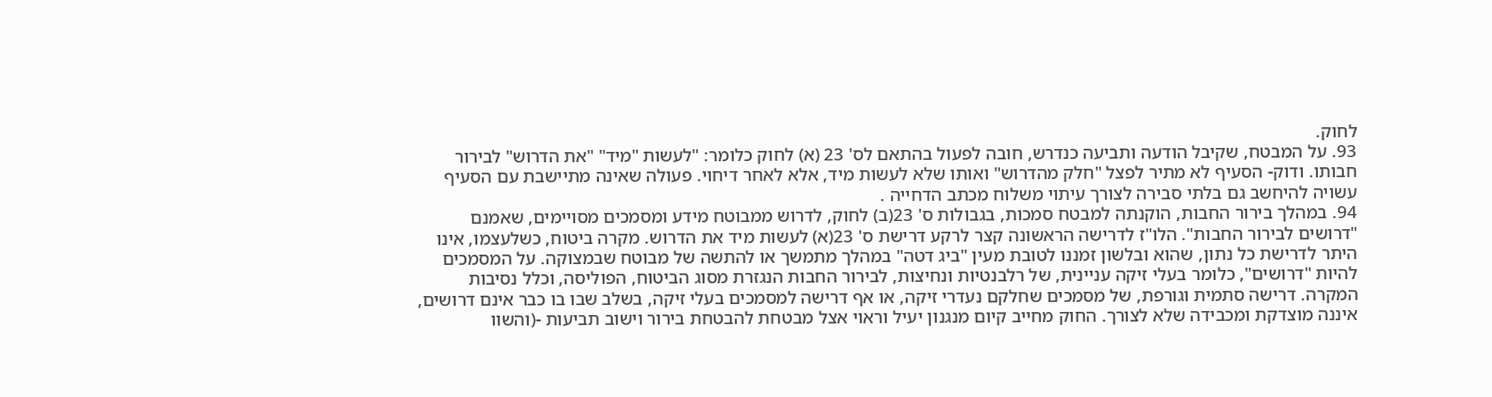לחוק.
93. על המבטח, שקיבל הודעה ותביעה כנדרש, חובה לפעול בהתאם לס' 23 (א) לחוק כלומר: "לעשות "מיד" "את הדרוש" לבירור חבותו. ודוק- הסעיף לא מתיר לפצל "חלק מהדרוש" ואותו שלא לעשות מיד, אלא לאחר דיחוי. פעולה שאינה מתיישבת עם הסעיף עשויה להיחשב גם בלתי סבירה לצורך עיתוי משלוח מכתב הדחייה .
94. במהלך בירור החבות, הוקנתה למבטח סמכות, בגבולות ס' 23(ב) לחוק, לדרוש ממבוטח מידע ומסמכים מסויימים, שאמנם "דרושים לבירור החבות". הלו"ז לדרישה הראשונה קצר לרקע דרישת ס' 23(א) לעשות מיד את הדרוש. מקרה ביטוח, כשלעצמו, אינו היתר לדרישת כל נתון, שהוא ובלשון זמננו לטובת מעין "ביג דטה" במהלך מתמשך או להתשה של מבוטח שבמצוקה. על המסמכים להיות "דרושים", כלומר בעלי זיקה עניינית, של רלבנטיות ונחיצות, לבירור החבות הנגזרת מסוג הביטוח, הפוליסה, וכלל נסיבות המקרה. דרישה סתמית וגורפת, של מסמכים שחלקם נעדרי זיקה, או אף דרישה למסמכים בעלי זיקה, בשלב שבו בו כבר אינם דרושים, איננה מוצדקת ומכבידה שלא לצורך. החוק מחייב קיום מנגנון יעיל וראוי אצל מבטחת להבטחת בירור וישוב תביעות -(והשוו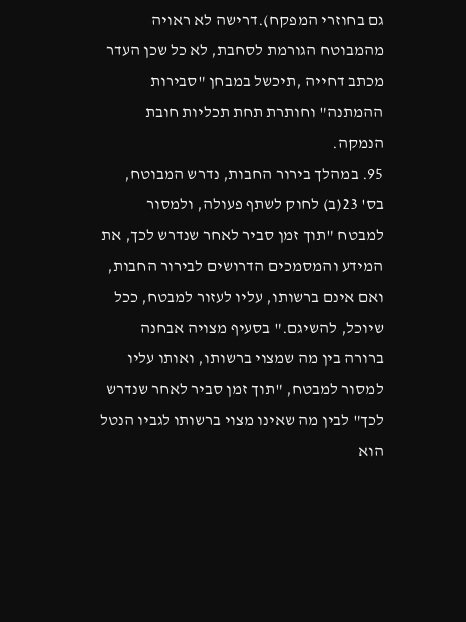גם בחוזרי המפקח).דרישה לא ראויה מהמבוטח הגורמת לסחבת, לא כל שכן העדר מכתב דחייה ,תיכשל במבחן "סבירות ההמתנה" וחותרת תחת תכליות חובת הנמקה.
95. במהלך בירור החבות, נדרש המבוטח, בס' 23(ב) לחוק לשתף פעולה, ולמסור למבטח "תוך זמן סביר לאחר שנדרש לכך, את המידע והמסמכים הדרושים לבירור החבות, ואם אינם ברשותו, עליו לעזור למבטח, ככל שיוכל, להשיגם." בסעיף מצויה אבחנה ברורה בין מה שמצוי ברשותו, ואותו עליו למסור למבטח, "תוך זמן סביר לאחר שנדרש לכך" לבין מה שאינו מצוי ברשותו לגביו הנטל הוא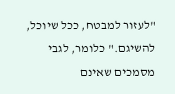"לעזור למבטח, ככל שיוכל, להשיגם." כלומר, לגבי מסמכים שאינם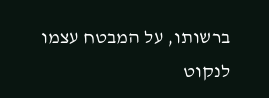ברשותו, על המבטח עצמו לנקוט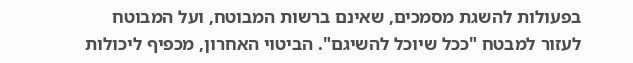בפעולות להשגת מסמכים, שאינם ברשות המבוטח, ועל המבוטח לעזור למבטח "ככל שיוכל להשיגם". הביטוי האחרון, מכפיף ליכולות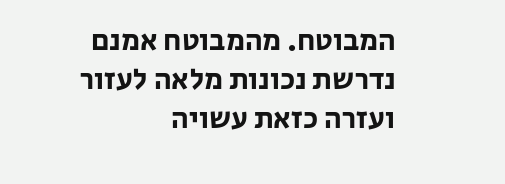המבוטח. מהמבוטח אמנם נדרשת נכונות מלאה לעזור ועזרה כזאת עשויה